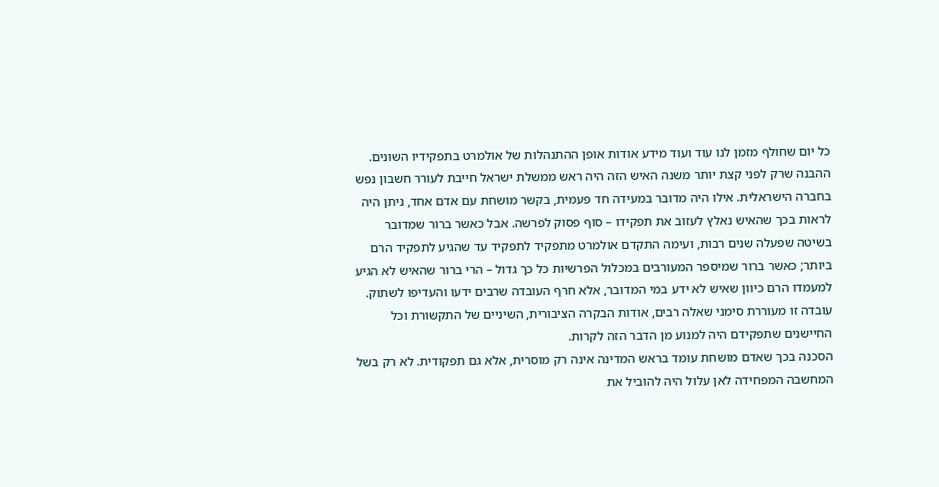כל יום שחולף מזמן לנו עוד ועוד מידע אודות אופן ההתנהלות של אולמרט בתפקידיו השונים. ההבנה שרק לפני קצת יותר משנה האיש הזה היה ראש ממשלת ישראל חייבת לעורר חשבון נפש בחברה הישראלית. אילו היה מדובר במעידה חד פעמית, בקשר מושחת עם אדם אחד, ניתן היה לראות בכך שהאיש נאלץ לעזוב את תפקידו – סוף פסוק לפרשה. אבל כאשר ברור שמדובר בשיטה שפעלה שנים רבות, ועימה התקדם אולמרט מתפקיד לתפקיד עד שהגיע לתפקיד הרם ביותר; כאשר ברור שמיספר המעורבים במכלול הפרשיות כל כך גדול – הרי ברור שהאיש לא הגיע למעמדו הרם כיוון שאיש לא ידע במי המדובר, אלא חרף העובדה שרבים ידעו והעדיפו לשתוק.
עובדה זו מעוררת סימני שאלה רבים, אודות הבקרה הציבורית, השיניים של התקשורת וכל החיישנים שתפקידם היה למנוע מן הדבר הזה לקרות.
הסכנה בכך שאדם מושחת עומד בראש המדינה אינה רק מוסרית, אלא גם תפקודית. לא רק בשל המחשבה המפחידה לאן עלול היה להוביל את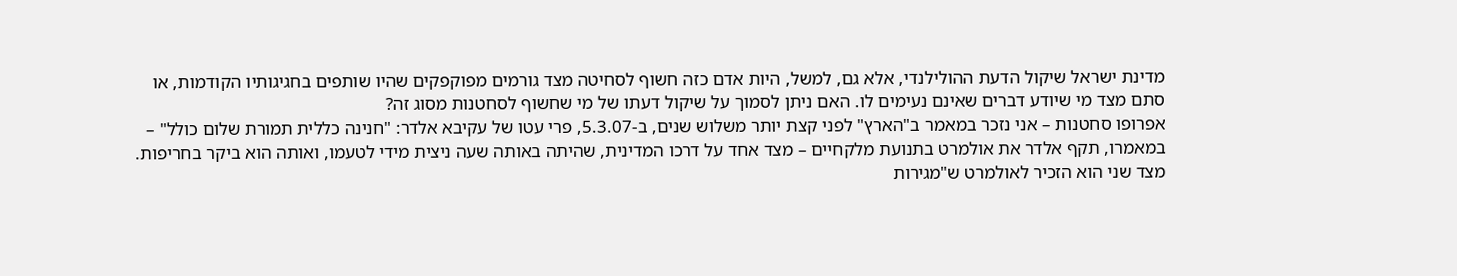מדינת ישראל שיקול הדעת ההולילנדי, אלא גם, למשל, היות אדם כזה חשוף לסחיטה מצד גורמים מפוקפקים שהיו שותפים בחגיגותיו הקודמות, או סתם מצד מי שיודע דברים שאינם נעימים לו. האם ניתן לסמוך על שיקול דעתו של מי שחשוף לסחטנות מסוג זה?
אפרופו סחטנות – אני נזכר במאמר ב"הארץ" לפני קצת יותר משלוש שנים, ב-5.3.07, פרי עטו של עקיבא אלדר: "חנינה כללית תמורת שלום כולל" – במאמרו, תקף אלדר את אולמרט בתנועת מלקחיים – מצד אחד על דרכו המדינית, שהיתה באותה שעה ניצית מידי לטעמו, ואותה הוא ביקר בחריפות. מצד שני הוא הזכיר לאולמרט ש"מגירות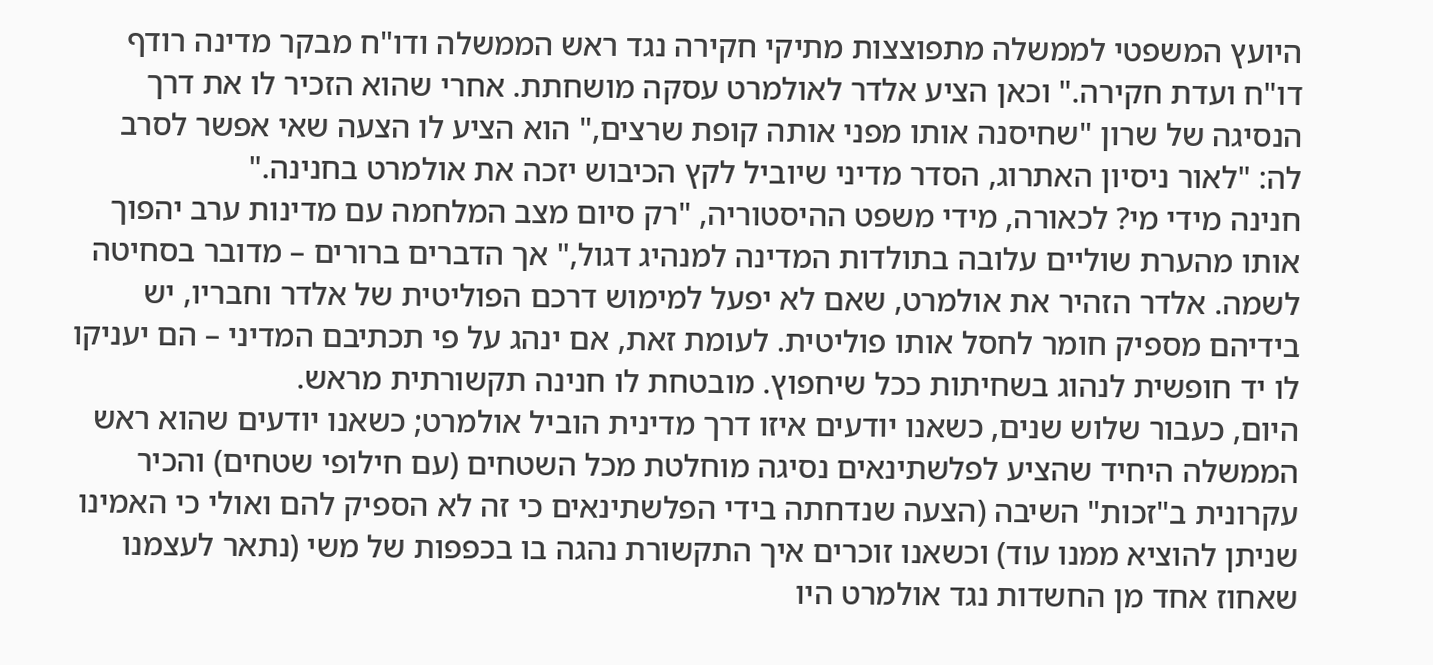היועץ המשפטי לממשלה מתפוצצות מתיקי חקירה נגד ראש הממשלה ודו"ח מבקר מדינה רודף דו"ח ועדת חקירה." וכאן הציע אלדר לאולמרט עסקה מושחתת. אחרי שהוא הזכיר לו את דרך הנסיגה של שרון "שחיסנה אותו מפני אותה קופת שרצים," הוא הציע לו הצעה שאי אפשר לסרב לה: "לאור ניסיון האתרוג, הסדר מדיני שיוביל לקץ הכיבוש יזכה את אולמרט בחנינה."
חנינה מידי מי? לכאורה, מידי משפט ההיסטוריה, "רק סיום מצב המלחמה עם מדינות ערב יהפוך אותו מהערת שוליים עלובה בתולדות המדינה למנהיג דגול," אך הדברים ברורים – מדובר בסחיטה לשמה. אלדר הזהיר את אולמרט, שאם לא יפעל למימוש דרכם הפוליטית של אלדר וחבריו, יש בידיהם מספיק חומר לחסל אותו פוליטית. לעומת זאת, אם ינהג על פי תכתיבם המדיני – הם יעניקו לו יד חופשית לנהוג בשחיתות ככל שיחפוץ. מובטחת לו חנינה תקשורתית מראש.
היום, כעבור שלוש שנים, כשאנו יודעים איזו דרך מדינית הוביל אולמרט; כשאנו יודעים שהוא ראש הממשלה היחיד שהציע לפלשתינאים נסיגה מוחלטת מכל השטחים (עם חילופי שטחים) והכיר עקרונית ב"זכות" השיבה (הצעה שנדחתה בידי הפלשתינאים כי זה לא הספיק להם ואולי כי האמינו שניתן להוציא ממנו עוד) וכשאנו זוכרים איך התקשורת נהגה בו בכפפות של משי (נתאר לעצמנו שאחוז אחד מן החשדות נגד אולמרט היו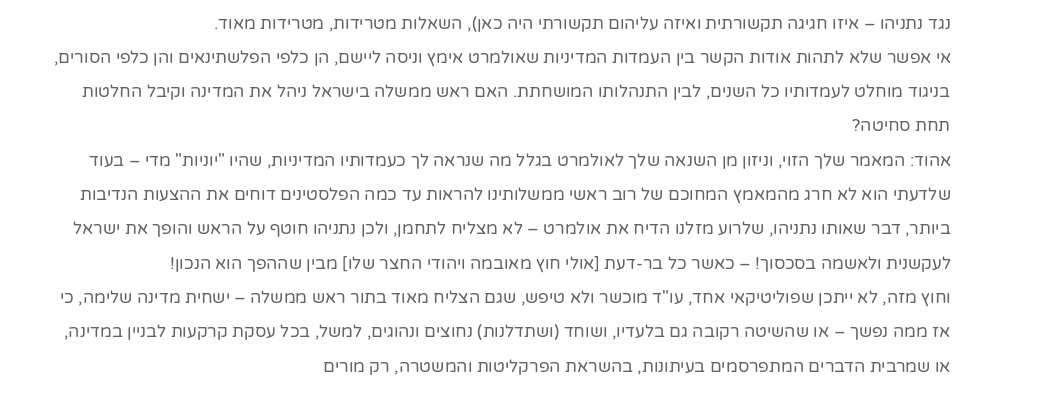נגד נתניהו – איזו חגיגה תקשורתית ואיזה עליהום תקשורתי היה כאן), השאלות מטרידות, מטרידות מאוד.
אי אפשר שלא לתהות אודות הקשר בין העמדות המדיניות שאולמרט אימץ וניסה ליישם, הן כלפי הפלשתינאים והן כלפי הסורים, בניגוד מוחלט לעמדותיו כל השנים, לבין התנהלותו המושחתת. האם ראש ממשלה בישראל ניהל את המדינה וקיבל החלטות תחת סחיטה?
אהוד: המאמר שלך הזוי, וניזון מן השנאה שלך לאולמרט בגלל מה שנראה לך כעמדותיו המדיניות, שהיו "יוניות" מדי – בעוד שלדעתי הוא לא חרג מהמאמץ המחוכם של רוב ראשי ממשלותינו להראות עד כמה הפלסטינים דוחים את ההצעות הנדיבות ביותר, דבר שאותו נתניהו, שלרוע מזלנו הדיח את אולמרט – לא מצליח לתחמן, ולכן נתניהו חוטף על הראש והופך את ישראל לעקשנית ולאשמה בסכסוך! – כאשר כל בר-דעת [אולי חוץ מאובמה ויהודי החצר שלו] מבין שההפך הוא הנכון!
וחוץ מזה, לא ייתכן שפוליטיקאי אחד, עו"ד מוכשר ולא טיפש, שגם הצליח מאוד בתור ראש ממשלה – ישחית מדינה שלימה, כי אז ממה נפשך – או שהשיטה רקובה גם בלעדיו, ושוחד (ושתדלנות) נחוצים ונהוגים, למשל, בכל עסקת קרקעות לבניין במדינה, או שמרבית הדברים המתפרסמים בעיתונות, בהשראת הפרקליטות והמשטרה, רק מורים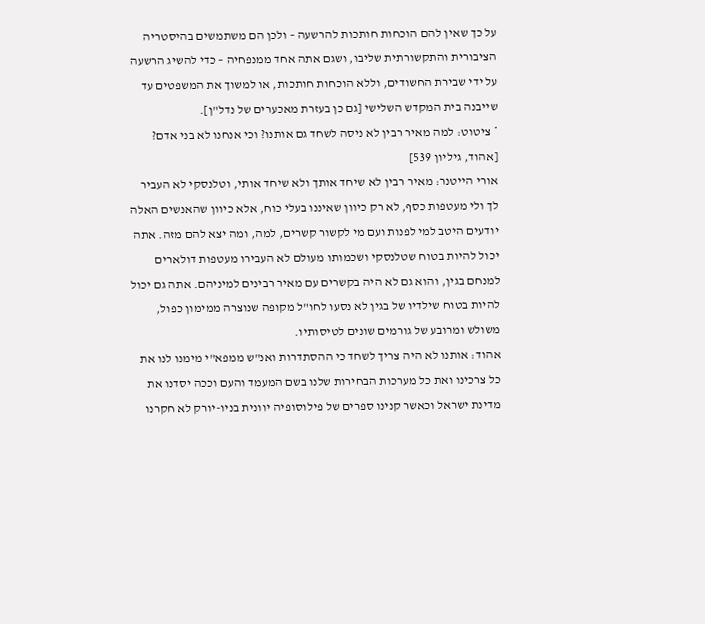על כך שאין להם הוכחות חותכות להרשעה – ולכן הם משתמשים בהיסטריה הציבורית והתקשורתית שליבו, ושגם אתה אחד ממנפחיה – כדי להשיג הרשעה על ידי שבירת החשודים, וללא הוכחות חותכות, או למשוך את המשפטים עד שייבנה בית המקדש השלישי [גם כן בעזרת מאכערים של נדל"ן].
* ציטוט: למה מאיר רבין לא ניסה לשחד גם אותנו? וכי אנחנו לא בני אדם? [אהוד, גיליון 539]
אורי הייטנר: מאיר רבין לא שיחד אותך ולא שיחד אותי, וטלנסקי לא העביר לך ולי מעטפות כסף, לא רק כיוון שאיננו בעלי כוח, אלא כיוון שהאנשים האלה יודעים היטב למי לפנות ועם מי לקשור קשרים, למה, ומה יצא להם מזה. אתה יכול להיות בטוח שטלנסקי ושכמותו מעולם לא העבירו מעטפות דולארים למנחם בגין, והוא גם לא היה בקשרים עם מאיר רבינים למיניהם. אתה גם יכול להיות בטוח שילדיו של בגין לא נסעו לחו"ל מקופה שנוצרה ממימון כפול, משולש ומרובע של גורמים שונים לטיסותיו.
אהוד: אותנו לא היה צריך לשחד כי ההסתדרות ואנ"ש ממפא"י מימנו לנו את כל צרכינו ואת כל מערכות הבחירות שלנו בשם המעמד והעם וככה יסדנו את מדינת ישראל וכאשר קנינו ספרים של פילוסופיה יוונית בניו-יורק לא חקרנו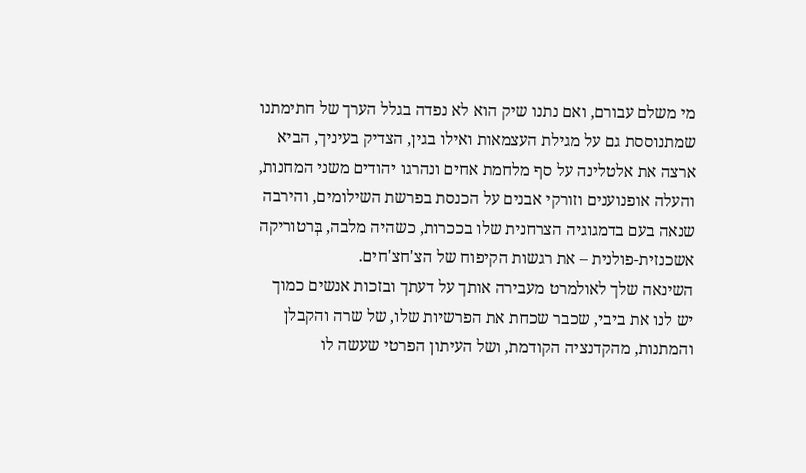מי משלם עבורם, ואם נתנו שיק הוא לא נפדה בגלל הערך של חתימתנו שמתנוססת גם על מגילת העצמאות ואילו בגין, הצדיק בעיניך, הביא ארצה את אלטלינה על סף מלחמת אחים ונהרגו יהודים משני המחנות, והעלה אופנוענים וזורקי אבנים על הכנסת בפרשת השילומים, והירבה שנאה בעם בדמגוגיה הצרחנית שלו בככרות, כשהיה מלבה, בְּרטוריקה אשכנזית-פולנית – את רגשות הקיפוח של הצ'חצ'חים.
השינאה שלך לאולמרט מעבירה אותך על דעתך ובזכות אנשים כמוך יש לנו את ביבי, שכבר שכחת את הפרשיות שלו, של שרה והקבלן והמתנות, מהקדנציה הקודמת, ושל העיתון הפרטי שעשה לו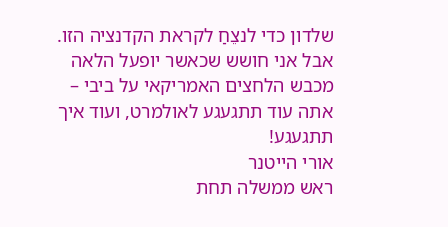שלדון כדי לנצֵחַ לקראת הקדנציה הזו. אבל אני חושש שכאשר יופעל הלאה מכבש הלחצים האמריקאי על ביבי – אתה עוד תתגעגע לאולמרט, ועוד איך תתגעגע!
אורי הייטנר
ראש ממשלה תחת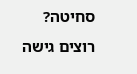סחיטה?
רוצים גישה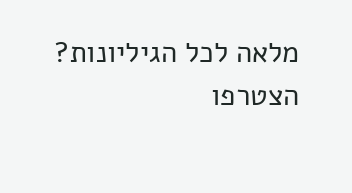מלאה לכל הגיליונות?
הצטרפו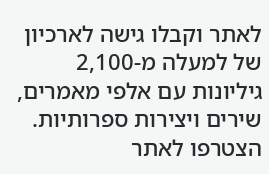לאתר וקבלו גישה לארכיון של למעלה מ-2,100 גיליונות עם אלפי מאמרים, שירים ויצירות ספרותיות.
הצטרפו לאתר